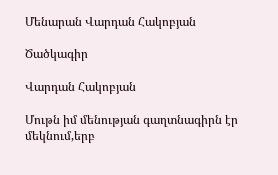Մենարան Վարդան Հակոբյան

Ծածկագիր

Վարդան Հակոբյան

Մութն իմ մենության գաղտնագիրն էր մեկնում,երբ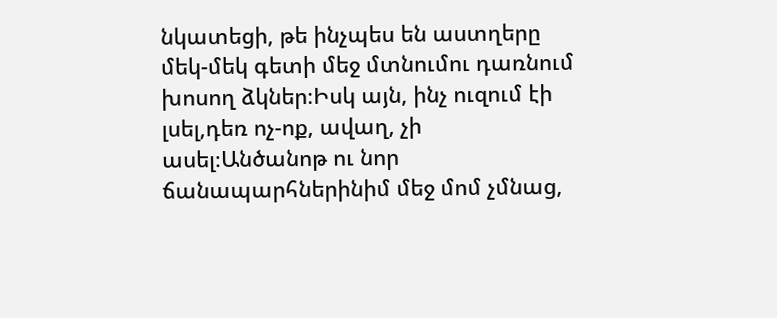նկատեցի, թե ինչպես են աստղերը մեկ-մեկ գետի մեջ մտնումու դառնում խոսող ձկներ։Իսկ այն, ինչ ուզում էի լսել,դեռ ոչ-ոք, ավաղ, չի ասել։Անծանոթ ու նոր ճանապարհներինիմ մեջ մոմ չմնաց,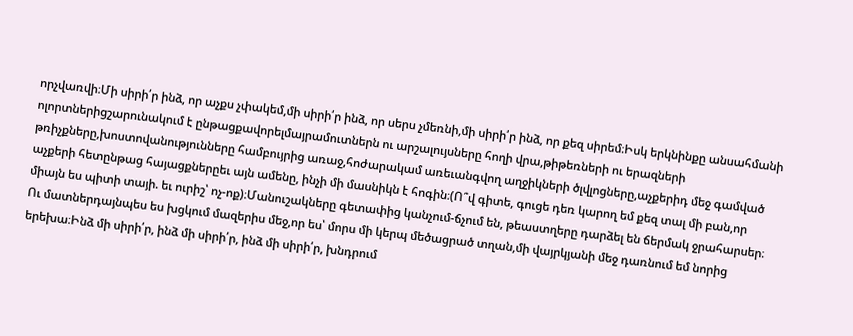որչվառվի։Մի սիրի՛ր ինձ, որ աչքս չփակեմ,մի սիրի՛ր ինձ, որ սերս չմեռնի,մի սիրի՛ր ինձ, որ քեզ սիրեմ։Իսկ երկնինքը անսահմանի ոլորտներիցշարունակում է ընթացքավորելմայրամուտներն ու արշալույսները հողի վրա,թիթեռների ու երազների թռիչքները,խոստովանությունները համբույրից առաջ,հոժարակամ առեւանգվող աղջիկների ծլվլոցները,աչքերիդ մեջ գամված աչքերի հետընթաց հայացքներըեւ այն ամենը, ինչի մի մասնիկն է հոգին։(Ո՞վ գիտե, գուցե դեռ կարող եմ քեզ տալ մի բան,որ միայն ես պիտի տայի. եւ ուրիշ՝ ոչ-ոք)։Մանուշակները գետափից կանչում-ճչում են, թեաստղերը դարձել են ճերմակ ջրահարսեր։ Ու մատներդայնպես ես խցկում մազերիս մեջ,որ ես՝ մորս մի կերպ մեծացրած տղան,մի վայրկյանի մեջ դառնում եմ նորից երեխա։Ինձ մի սիրի՛ր, ինձ մի սիրի՛ր, ինձ մի սիրի՛ր, խնդրում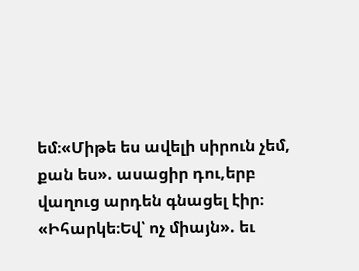եմ։«Միթե ես ավելի սիրուն չեմ, քան ես». ասացիր դու,երբ վաղուց արդեն գնացել էիր։ «Իհարկե։Եվ՝ ոչ միայն». եւ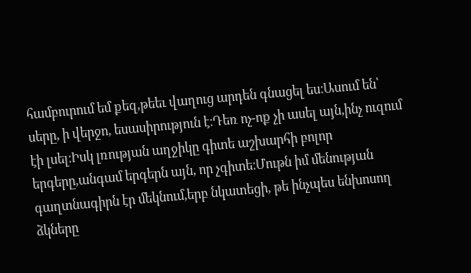համբուրում եմ քեզ,թեեւ վաղուց արդեն գնացել ես։Ասում են՝ սերը, ի վերջո, եսասիրություն է։Դեռ ոչ-ոք չի ասել այն,ինչ ուզում էի լսել։Իսկ լռության աղջիկը գիտե աշխարհի բոլոր երգերը,անգամ երգերն այն, որ չգիտե։Մութն իմ մենության գաղտնագիրն էր մեկնում,երբ նկատեցի, թե ինչպես ենխոսող ձկները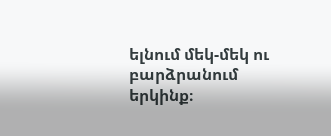ելնում մեկ-մեկ ու բարձրանում երկինք։